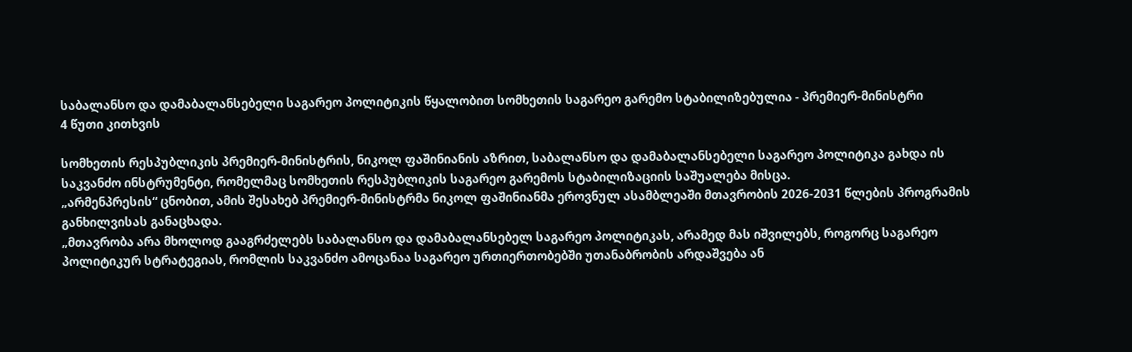საბალანსო და დამაბალანსებელი საგარეო პოლიტიკის წყალობით სომხეთის საგარეო გარემო სტაბილიზებულია - პრემიერ-მინისტრი
4 წუთი კითხვის

სომხეთის რესპუბლიკის პრემიერ-მინისტრის, ნიკოლ ფაშინიანის აზრით, საბალანსო და დამაბალანსებელი საგარეო პოლიტიკა გახდა ის საკვანძო ინსტრუმენტი, რომელმაც სომხეთის რესპუბლიკის საგარეო გარემოს სტაბილიზაციის საშუალება მისცა.
„არმენპრესის“ ცნობით, ამის შესახებ პრემიერ-მინისტრმა ნიკოლ ფაშინიანმა ეროვნულ ასამბლეაში მთავრობის 2026-2031 წლების პროგრამის განხილვისას განაცხადა.
„მთავრობა არა მხოლოდ გააგრძელებს საბალანსო და დამაბალანსებელ საგარეო პოლიტიკას, არამედ მას იშვილებს, როგორც საგარეო პოლიტიკურ სტრატეგიას, რომლის საკვანძო ამოცანაა საგარეო ურთიერთობებში უთანაბრობის არდაშვება ან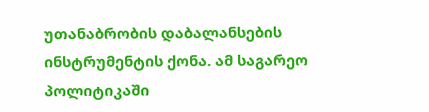უთანაბრობის დაბალანსების ინსტრუმენტის ქონა. ამ საგარეო პოლიტიკაში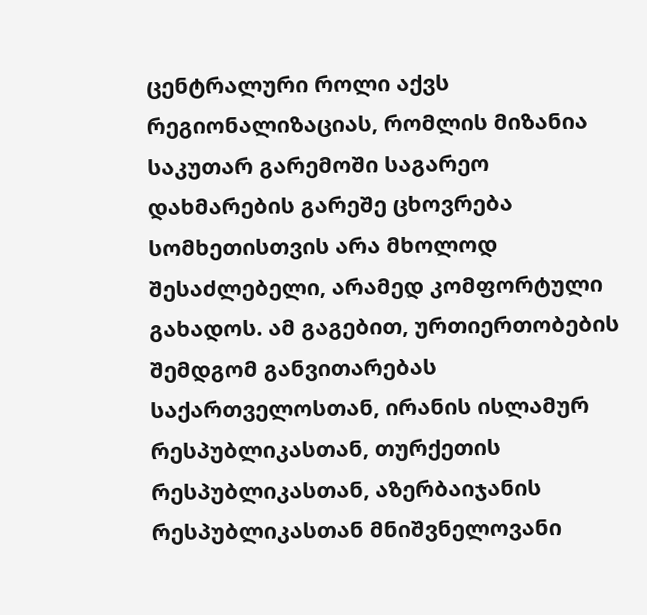ცენტრალური როლი აქვს რეგიონალიზაციას, რომლის მიზანია საკუთარ გარემოში საგარეო დახმარების გარეშე ცხოვრება სომხეთისთვის არა მხოლოდ შესაძლებელი, არამედ კომფორტული გახადოს. ამ გაგებით, ურთიერთობების შემდგომ განვითარებას საქართველოსთან, ირანის ისლამურ რესპუბლიკასთან, თურქეთის რესპუბლიკასთან, აზერბაიჯანის რესპუბლიკასთან მნიშვნელოვანი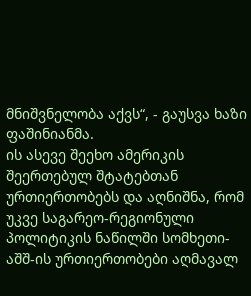მნიშვნელობა აქვს“, - გაუსვა ხაზი ფაშინიანმა.
ის ასევე შეეხო ამერიკის შეერთებულ შტატებთან ურთიერთობებს და აღნიშნა, რომ უკვე საგარეო-რეგიონული პოლიტიკის ნაწილში სომხეთი-აშშ-ის ურთიერთობები აღმავალ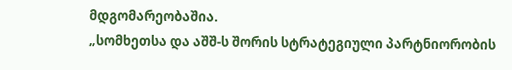მდგომარეობაშია.
„სომხეთსა და აშშ-ს შორის სტრატეგიული პარტნიორობის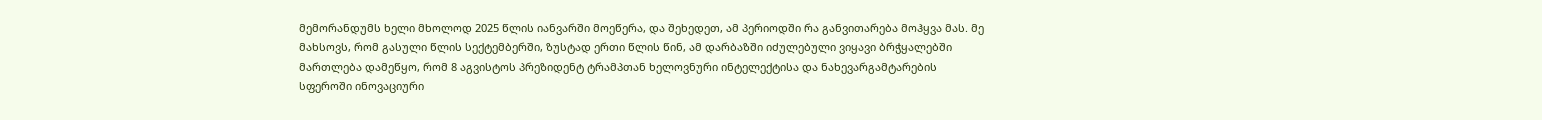მემორანდუმს ხელი მხოლოდ 2025 წლის იანვარში მოეწერა, და შეხედეთ, ამ პერიოდში რა განვითარება მოჰყვა მას. მე მახსოვს, რომ გასული წლის სექტემბერში, ზუსტად ერთი წლის წინ, ამ დარბაზში იძულებული ვიყავი ბრჭყალებში მართლება დამეწყო, რომ 8 აგვისტოს პრეზიდენტ ტრამპთან ხელოვნური ინტელექტისა და ნახევარგამტარების სფეროში ინოვაციური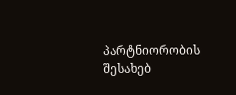პარტნიორობის შესახებ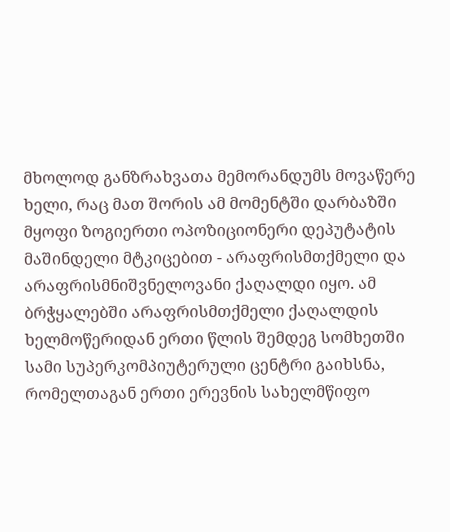მხოლოდ განზრახვათა მემორანდუმს მოვაწერე ხელი, რაც მათ შორის ამ მომენტში დარბაზში მყოფი ზოგიერთი ოპოზიციონერი დეპუტატის მაშინდელი მტკიცებით - არაფრისმთქმელი და არაფრისმნიშვნელოვანი ქაღალდი იყო. ამ ბრჭყალებში არაფრისმთქმელი ქაღალდის ხელმოწერიდან ერთი წლის შემდეგ სომხეთში სამი სუპერკომპიუტერული ცენტრი გაიხსნა, რომელთაგან ერთი ერევნის სახელმწიფო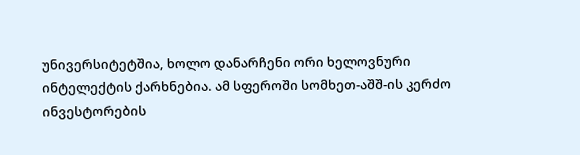უნივერსიტეტშია, ხოლო დანარჩენი ორი ხელოვნური ინტელექტის ქარხნებია. ამ სფეროში სომხეთ-აშშ-ის კერძო ინვესტორების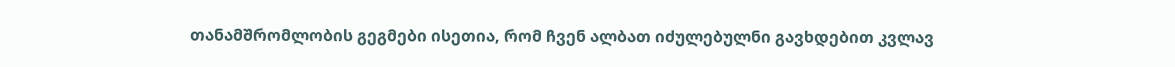თანამშრომლობის გეგმები ისეთია, რომ ჩვენ ალბათ იძულებულნი გავხდებით კვლავ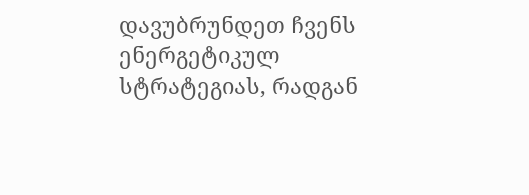დავუბრუნდეთ ჩვენს ენერგეტიკულ სტრატეგიას, რადგან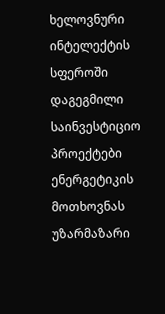ხელოვნური ინტელექტის სფეროში დაგეგმილი საინვესტიციო პროექტები ენერგეტიკის მოთხოვნას უზარმაზარი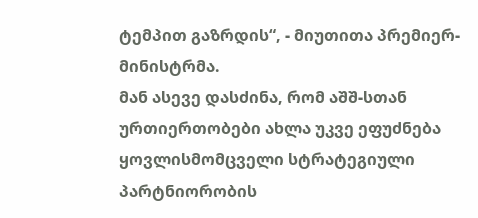ტემპით გაზრდის“, - მიუთითა პრემიერ-მინისტრმა.
მან ასევე დასძინა, რომ აშშ-სთან ურთიერთობები ახლა უკვე ეფუძნება ყოვლისმომცველი სტრატეგიული პარტნიორობის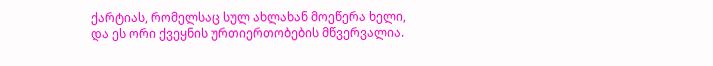ქარტიას, რომელსაც სულ ახლახან მოეწერა ხელი, და ეს ორი ქვეყნის ურთიერთობების მწვერვალია.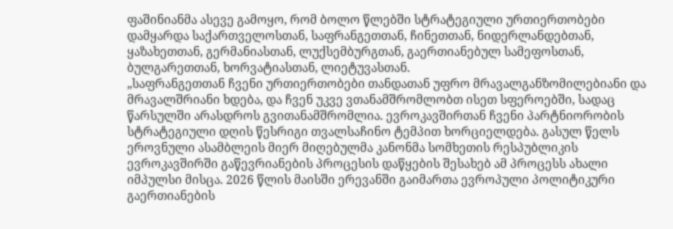ფაშინიანმა ასევე გამოყო, რომ ბოლო წლებში სტრატეგიული ურთიერთობები დამყარდა საქართველოსთან, საფრანგეთთან, ჩინეთთან, ნიდერლანდებთან, ყაზახეთთან, გერმანიასთან, ლუქსემბურგთან, გაერთიანებულ სამეფოსთან, ბულგარეთთან, ხორვატიასთან, ლიეტუვასთან.
„საფრანგეთთან ჩვენი ურთიერთობები თანდათან უფრო მრავალგანზომილებიანი და მრავალშრიანი ხდება, და ჩვენ უკვე ვთანამშრომლობთ ისეთ სფეროებში, სადაც წარსულში არასდროს გვითანამშრომლია. ევროკავშირთან ჩვენი პარტნიორობის სტრატეგიული დღის წესრიგი თვალსაჩინო ტემპით ხორციელდება. გასულ წელს ეროვნული ასამბლეის მიერ მიღებულმა კანონმა სომხეთის რესპუბლიკის ევროკავშირში გაწევრიანების პროცესის დაწყების შესახებ ამ პროცესს ახალი იმპულსი მისცა. 2026 წლის მაისში ერევანში გაიმართა ევროპული პოლიტიკური გაერთიანების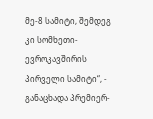მე-8 სამიტი, შემდეგ კი სომხეთი-ევროკავშირის პირველი სამიტი“, - განაცხადა პრემიერ-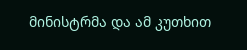მინისტრმა და ამ კუთხით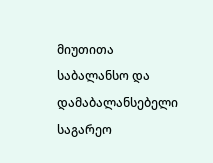მიუთითა საბალანსო და დამაბალანსებელი საგარეო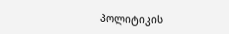პოლიტიკის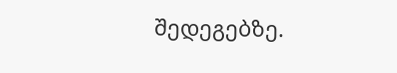შედეგებზე.